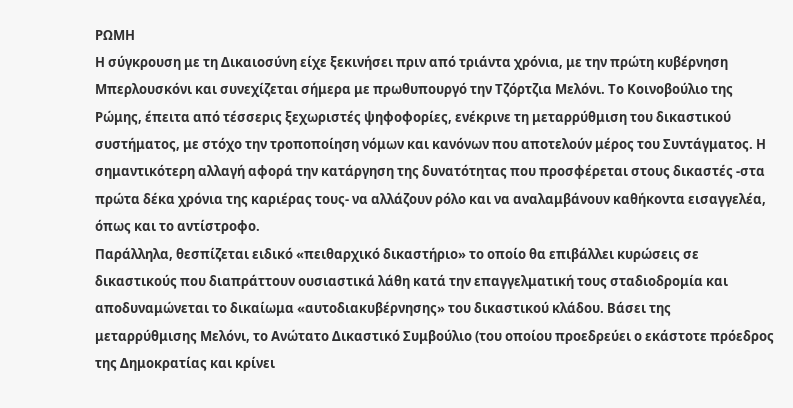ΡΩΜΗ
Η σύγκρουση με τη Δικαιοσύνη είχε ξεκινήσει πριν από τριάντα χρόνια, με την πρώτη κυβέρνηση Μπερλουσκόνι και συνεχίζεται σήμερα με πρωθυπουργό την Τζόρτζια Μελόνι. Το Κοινοβούλιο της Ρώμης, έπειτα από τέσσερις ξεχωριστές ψηφοφορίες, ενέκρινε τη μεταρρύθμιση του δικαστικού συστήματος, με στόχο την τροποποίηση νόμων και κανόνων που αποτελούν μέρος του Συντάγματος. Η σημαντικότερη αλλαγή αφορά την κατάργηση της δυνατότητας που προσφέρεται στους δικαστές -στα πρώτα δέκα χρόνια της καριέρας τους- να αλλάζουν ρόλο και να αναλαμβάνουν καθήκοντα εισαγγελέα, όπως και το αντίστροφο.
Παράλληλα, θεσπίζεται ειδικό «πειθαρχικό δικαστήριο» το οποίο θα επιβάλλει κυρώσεις σε δικαστικούς που διαπράττουν ουσιαστικά λάθη κατά την επαγγελματική τους σταδιοδρομία και αποδυναμώνεται το δικαίωμα «αυτοδιακυβέρνησης» του δικαστικού κλάδου. Βάσει της μεταρρύθμισης Μελόνι, το Ανώτατο Δικαστικό Συμβούλιο (του οποίου προεδρεύει ο εκάστοτε πρόεδρος της Δημοκρατίας και κρίνει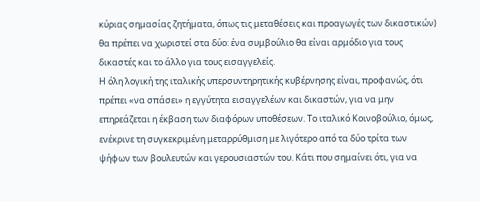κύριας σημασίας ζητήματα, όπως τις μεταθέσεις και προαγωγές των δικαστικών) θα πρέπει να χωριστεί στα δύο: ένα συμβούλιο θα είναι αρμόδιο για τους δικαστές και το άλλο για τους εισαγγελείς.
Η όλη λογική της ιταλικής υπερσυντηρητικής κυβέρνησης είναι, προφανώς, ότι πρέπει «να σπάσει» η εγγύτητα εισαγγελέων και δικαστών, για να μην επηρεάζεται η έκβαση των διαφόρων υποθέσεων. Το ιταλικό Κοινοβούλιο, όμως, ενέκρινε τη συγκεκριμένη μεταρρύθμιση με λιγότερο από τα δύο τρίτα των ψήφων των βουλευτών και γερουσιαστών του. Κάτι που σημαίνει ότι, για να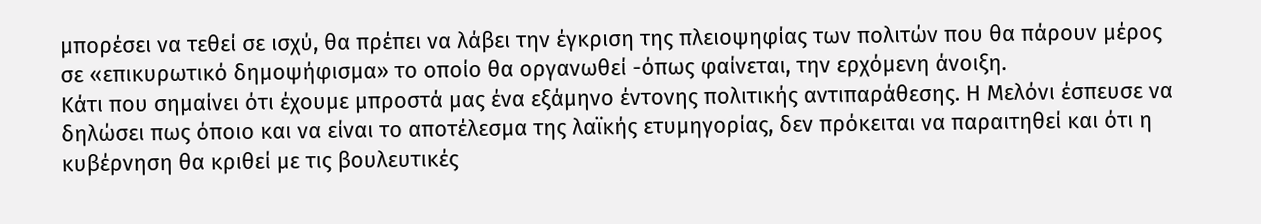μπορέσει να τεθεί σε ισχύ, θα πρέπει να λάβει την έγκριση της πλειοψηφίας των πολιτών που θα πάρουν μέρος σε «επικυρωτικό δημοψήφισμα» το οποίο θα οργανωθεί -όπως φαίνεται, την ερχόμενη άνοιξη.
Κάτι που σημαίνει ότι έχουμε μπροστά μας ένα εξάμηνο έντονης πολιτικής αντιπαράθεσης. Η Μελόνι έσπευσε να δηλώσει πως όποιο και να είναι το αποτέλεσμα της λαϊκής ετυμηγορίας, δεν πρόκειται να παραιτηθεί και ότι η κυβέρνηση θα κριθεί με τις βουλευτικές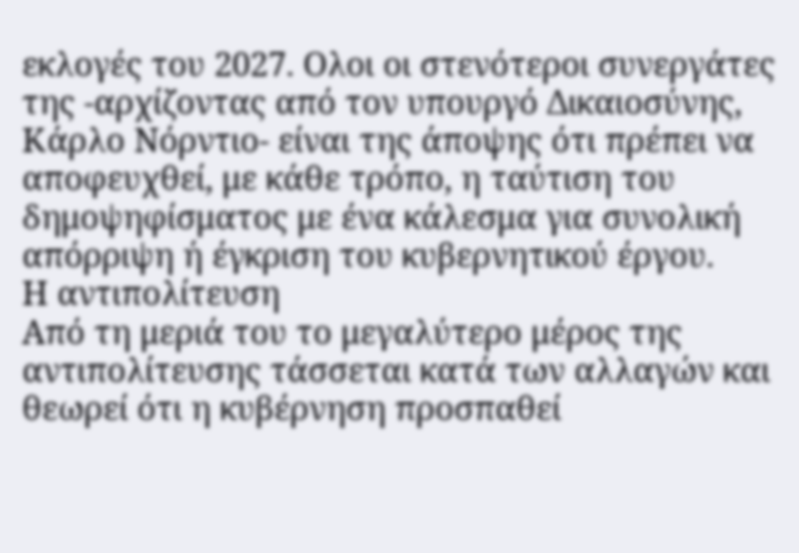εκλογές του 2027. Ολοι οι στενότεροι συνεργάτες της -αρχίζοντας από τον υπουργό Δικαιοσύνης, Κάρλο Νόρντιο- είναι της άποψης ότι πρέπει να αποφευχθεί, με κάθε τρόπο, η ταύτιση του δημοψηφίσματος με ένα κάλεσμα για συνολική απόρριψη ή έγκριση του κυβερνητικού έργου.
Η αντιπολίτευση
Από τη μεριά του το μεγαλύτερο μέρος της αντιπολίτευσης τάσσεται κατά των αλλαγών και θεωρεί ότι η κυβέρνηση προσπαθεί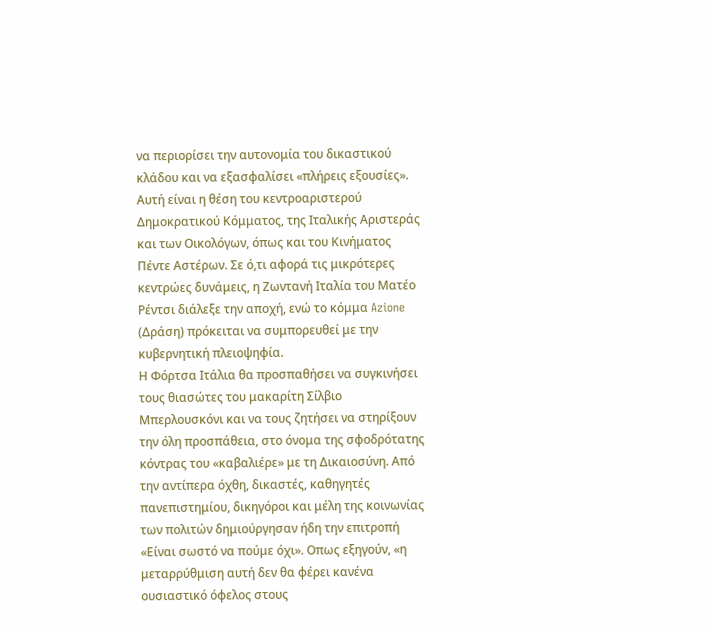να περιορίσει την αυτονομία του δικαστικού κλάδου και να εξασφαλίσει «πλήρεις εξουσίες». Αυτή είναι η θέση του κεντροαριστερού Δημοκρατικού Κόμματος, της Ιταλικής Αριστεράς και των Οικολόγων, όπως και του Κινήματος Πέντε Αστέρων. Σε ό,τι αφορά τις μικρότερες κεντρώες δυνάμεις, η Ζωντανή Ιταλία του Ματέο Ρέντσι διάλεξε την αποχή, ενώ το κόμμα Azione (Δράση) πρόκειται να συμπορευθεί με την κυβερνητική πλειοψηφία.
Η Φόρτσα Ιτάλια θα προσπαθήσει να συγκινήσει τους θιασώτες του μακαρίτη Σίλβιο Μπερλουσκόνι και να τους ζητήσει να στηρίξουν την όλη προσπάθεια, στο όνομα της σφοδρότατης κόντρας του «καβαλιέρε» με τη Δικαιοσύνη. Από την αντίπερα όχθη, δικαστές, καθηγητές πανεπιστημίου, δικηγόροι και μέλη της κοινωνίας των πολιτών δημιούργησαν ήδη την επιτροπή «Είναι σωστό να πούμε όχι». Οπως εξηγούν, «η μεταρρύθμιση αυτή δεν θα φέρει κανένα ουσιαστικό όφελος στους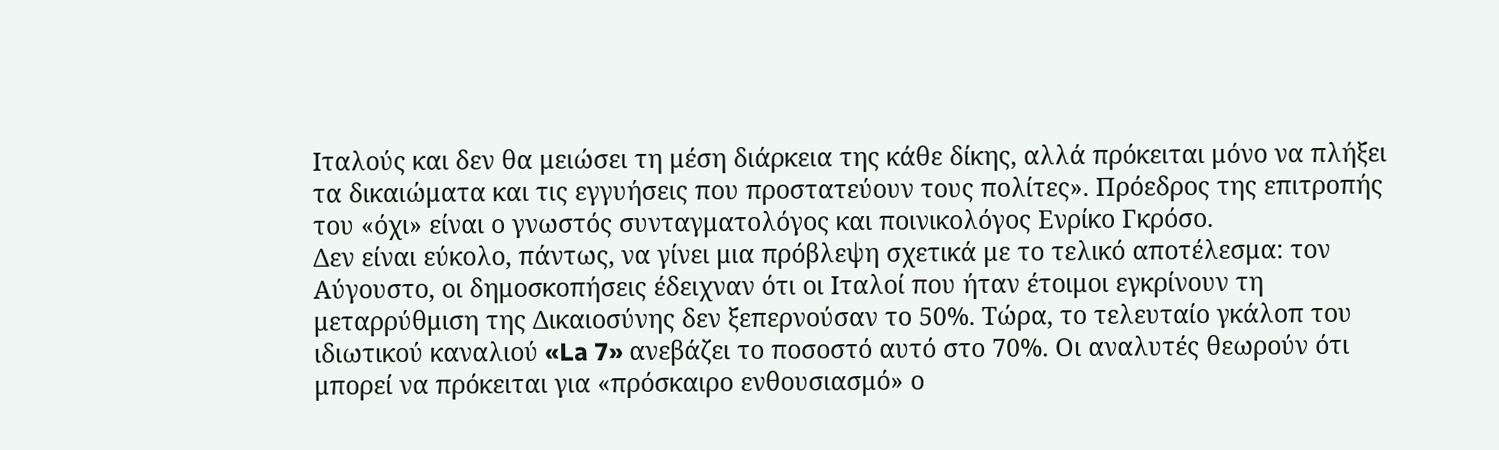Ιταλούς και δεν θα μειώσει τη μέση διάρκεια της κάθε δίκης, αλλά πρόκειται μόνο να πλήξει τα δικαιώματα και τις εγγυήσεις που προστατεύουν τους πολίτες». Πρόεδρος της επιτροπής του «όχι» είναι ο γνωστός συνταγματολόγος και ποινικολόγος Ενρίκο Γκρόσο.
Δεν είναι εύκολο, πάντως, να γίνει μια πρόβλεψη σχετικά με το τελικό αποτέλεσμα: τον Αύγουστο, οι δημοσκοπήσεις έδειχναν ότι οι Ιταλοί που ήταν έτοιμοι εγκρίνουν τη μεταρρύθμιση της Δικαιοσύνης δεν ξεπερνούσαν το 50%. Τώρα, το τελευταίο γκάλοπ του ιδιωτικού καναλιού «La 7» ανεβάζει το ποσοστό αυτό στο 70%. Οι αναλυτές θεωρούν ότι μπορεί να πρόκειται για «πρόσκαιρο ενθουσιασμό» ο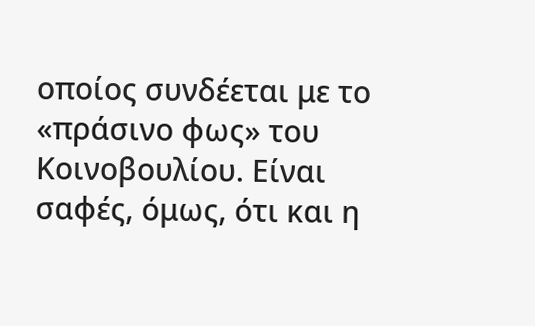οποίος συνδέεται με το «πράσινο φως» του Κοινοβουλίου. Είναι σαφές, όμως, ότι και η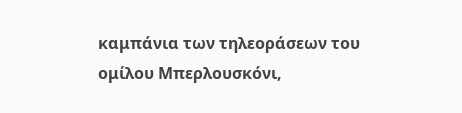καμπάνια των τηλεοράσεων του ομίλου Μπερλουσκόνι,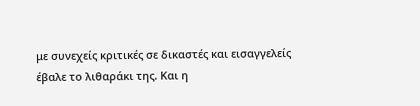με συνεχείς κριτικές σε δικαστές και εισαγγελείς έβαλε το λιθαράκι της. Και η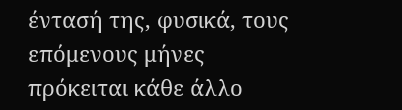έντασή της, φυσικά, τους επόμενους μήνες πρόκειται κάθε άλλο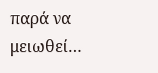παρά να μειωθεί…